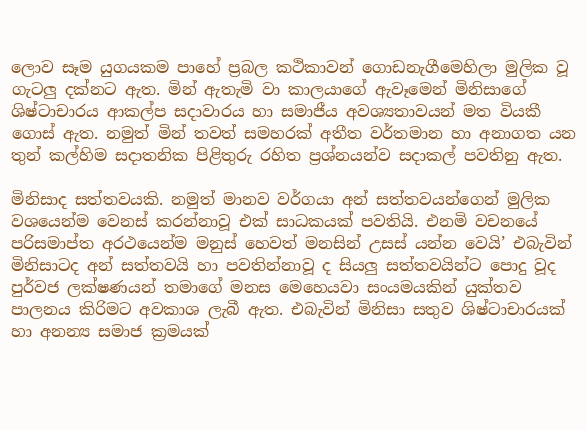ලොව සෑම යුගයකම පාහේ ප්‍රබල කථිකාවන් ගොඩනැගීමෙහිලා මුලික වූ ගැටලු දක්නට ඇත. මින් ඇතැමි වා කාලයාගේ ඇවෑමෙන් මිනිසාගේ ශිෂ්ටාචාරය ආකල්ප සදාවාරය හා සමාජීය අවශ්‍යතාවයන් මත වියකී ගොස් ඇත. නමුත් මින් තවත් සමහරක් අතීත වර්තමාන හා අනාගත යන තුන් කල්හිම සදාතනික පිළිතුරු රහිත ප්‍රශ්නයන්ව සදාකල් පවතිනු ඇත.

මිනිසාද සත්තවයකි. නමුත් මානව වර්ගයා අන් සත්තවයන්ගෙන් මුලික වශයෙන්ම වෙනස් කරන්නාවූ එක් සාධකයක් පවතියි. එනමි වචනයේ පරිසමාප්ත අරථයෙන්ම මනුස් හෙවත් මනසින් උසස් යන්න වෙයි’ එබැවින් මිනිසාටද අන් සත්තවයි හා පවතින්නාවූ ද සියලු සත්තවයින්ට පොදු වූද පුර්වජ ලක්ෂණයන් තමාගේ මනස මෙහෙයවා සංයමයකින් යුක්තව පාලනය කිරිමට අවකාශ ලැබී ඇත. එබැවින් මිනිසා සතුව ශිෂ්ටාචාරයක් හා අනන්‍ය සමාජ ක්‍රමයක්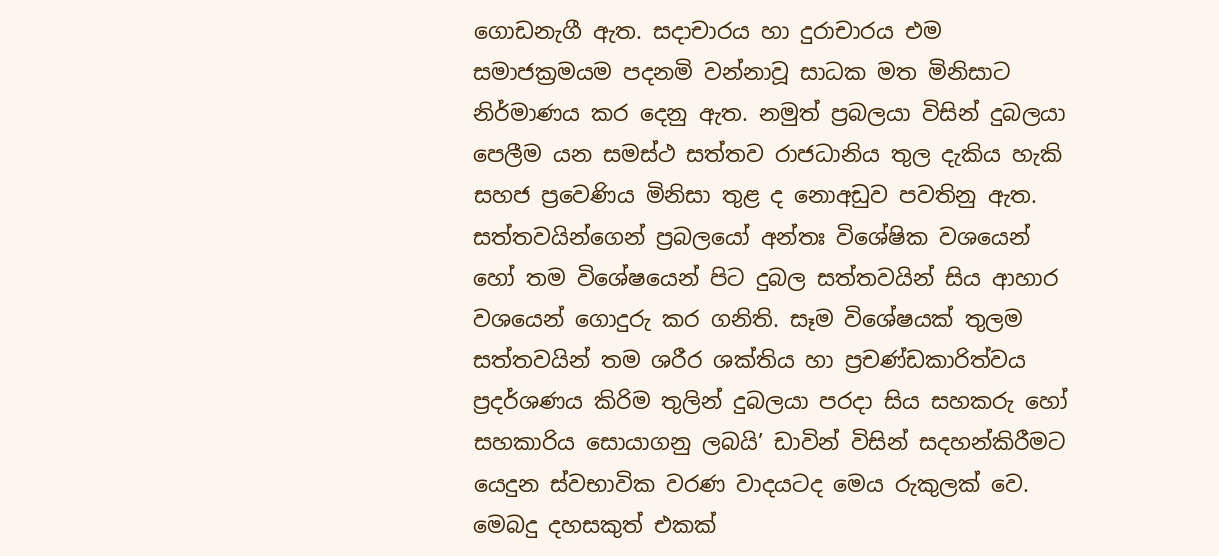ගොඩනැගී ඇත. සදාචාරය හා දුරාචාරය එම සමාජක්‍රමයම පදනමි වන්නාවූ සාධක මත මිනිසාට නිර්මාණය කර දෙනු ඇත. නමුත් ප්‍රබලයා විසින් දුබලයා පෙලීම යන සමස්ථ සත්තව රාජධානිය තුල දැකිය හැකි සහජ ප්‍රවෙණිය මිනිසා තුළ ද නොඅඩුව පවතිනු ඇත. සත්තවයින්ගෙන් ප්‍රබලයෝ අන්තඃ විශේෂික වශයෙන් හෝ තම විශේෂයෙන් පිට දුබල සත්තවයින් සිය ආහාර වශයෙන් ගොදුරු කර ගනිති. සෑම විශේෂයක් තුලම සත්තවයින් තම ශරීර ශක්තිය හා ප්‍රචණ්ඩකාරිත්වය ප්‍රදර්ශණය කිරිම තුලින් දුබලයා පරදා සිය සහකරු හෝ සහකාරිය සොයාගනු ලබයි’ ඩාවින් විසින් සදහන්කිරීමට යෙදුන ස්වභාවික වරණ වාදයටද මෙය රුකුලක් වෙ. මෙබදු දහසකුත් එකක්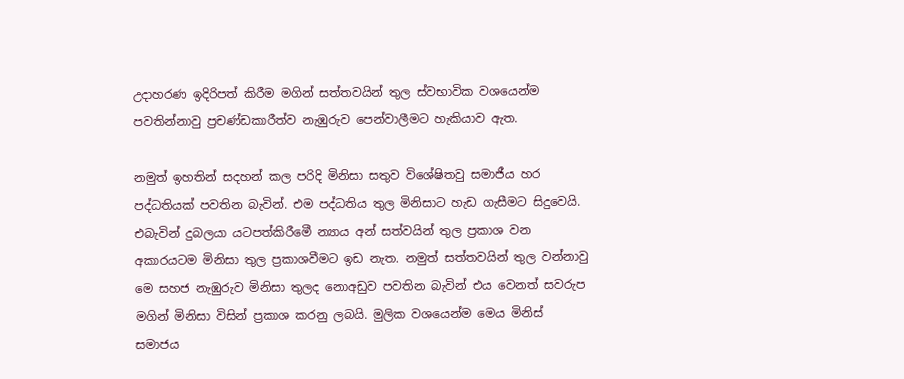උදාහරණ ඉදිරිපත් කිරීම මගින් සත්තවයින් තුල ස්වභාවික වශයෙන්ම පවතින්නාවු ප්‍රචණ්ඩකාරීත්ව නැඹුරුව පෙන්වාලීමට හැකියාව ඇත.

නමුත් ඉහතින් සදහන් කල පරිදි මිනිසා සතුව විශේෂිතවු සමාජීය හර පද්ධතියක් පවතින බැවින්. එම පද්ධතිය තුල මිනිසාට හැඩ ගැසීමට සිදුවෙයි. එබැවින් දුබලයා යටපත්කිරීමෙී න්‍යාය අන් සත්වයින් තුල ප්‍රකාශ වන අකාරයටම මිනිසා තුල ප්‍රකාශවීමට ඉඩ නැත. නමුත් සත්තවයින් තුල වන්නාවු මෙ සහජ නැඹුරුව මිනිසා තුලද නොඅඩුව පවතින බැවින් එය වෙනත් සවරුප මගින් මිනිසා විසින් ප්‍රකාශ කරනු ලබයි. මුලික වශයෙන්ම මෙය මිනිස් සමාජය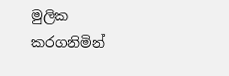මුලික කරගනිමින්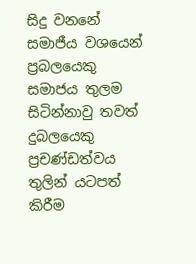සිදු වනනේ සමාජීය වශයෙන් ප්‍රබලයෙකු සමාජය තුලම සිටින්නාවු තවත් දුබලයෙකු ප්‍රචණ්ඩත්වය තුලින් යටපත් කිරීම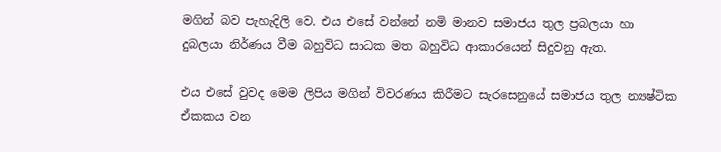මගින් බව පැහැදිලි වෙ. එය එසේ වන්නේ නමි මානව සමාජය තුල ප්‍රබලයා හා දුබලයා නිර්ණය වීම බහුවිධ සාධක මත බහුවිධ ආකාරයෙන් සිදුවනු ඇත.

එය එසේ වුවද මෙම ලිපිය මගින් විවරණය කිරීමට සැරසෙනුයේ සමාජය තුල න්‍යෂ්ටික ඒකකය වන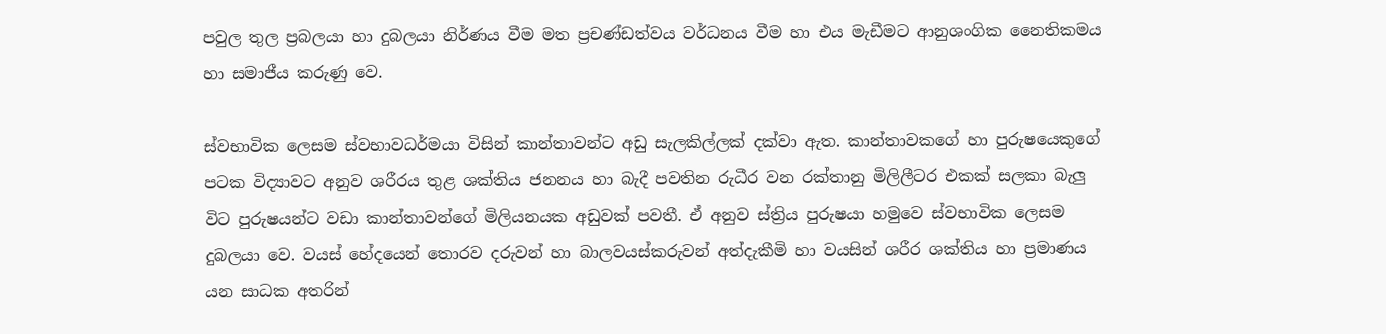පවුල තුල ප්‍රබලයා හා දුබලයා නිර්ණය වීම මත ප්‍රචණ්ඩත්වය වර්ධනය වීම හා එය මැඩීමට ආනුශංගික නෛතිකමය හා සමාජීය කරුණු වෙ.

ස්වභාවික ලෙසම ස්වභාවධර්මයා විසින් කාන්තාවන්ට අඩු සැලකිල්ලක් දක්වා ඇත. කාන්තාවකගේ හා පුරුෂයෙකුගේ පටක විද්‍යාවට අනුව ශරීරය තුළ ශක්තිය ජනනය හා බැදී පවතින රුධීර වන රක්තානු මිලිලීටර එකක් සලකා බැලු විට පුරුෂයන්ට වඩා කාන්තාවන්ගේ මිලියනයක අඩුවක් පවතී. ඒ අනුව ස්ත්‍රිය පුරුෂයා හමුවෙ ස්වභාවික ලෙසම දුබලයා වෙ. වයස් හේදයෙන් තොරව දරුවන් හා බාලවයස්කරුවන් අත්දැකීමි හා වයසින් ශරීර ශක්තිය හා ප්‍රමාණය යන සාධක අතරින්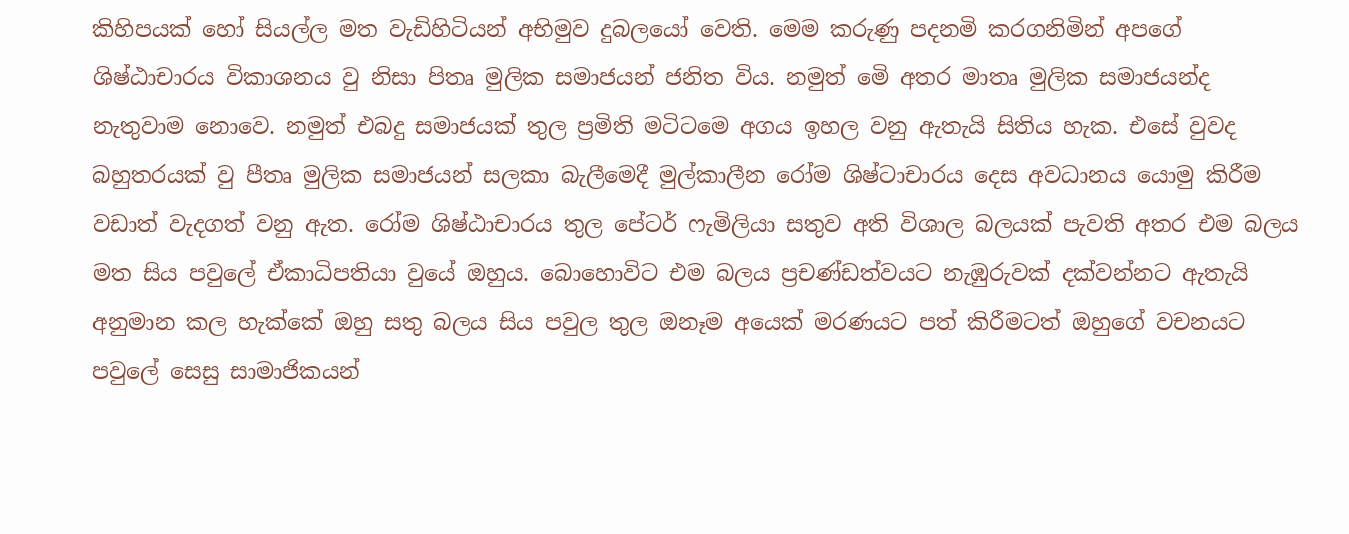කිහිපයක් හෝ සියල්ල මත වැඩිහිටියන් අභිමුව දුබලයෝ වෙති. මෙම කරුණු පදනමි කරගනිමින් අපගේ ශිෂ්ඨාචාරය විකාශනය වු නිසා පිතෘ මුලික සමාජයන් ජනිත විය. නමුත් මෙි අතර මාතෘ මුලික සමාජයන්ද නැතුවාම නොවෙ. නමුත් එබදු සමාජයක් තුල ප්‍රමිති මටිටමෙ අගය ඉහල වනු ඇතැයි සිතිය හැක. එසේ වුවද බහුතරයක් වු පීතෘ මුලික සමාජයන් සලකා බැලීමෙදී මුල්කාලීන රෝම ශිෂ්ටාචාරය දෙස අවධානය යොමු කිරීම වඩාත් වැදගත් වනු ඇත. රෝම ශිෂ්ඨාචාරය තුල පේටර් ෆැමිලියා සතුව අති විශාල බලයක් පැවති අතර එම බලය මත සිය පවුලේ ඒකාධිපතියා වුයේ ඔහුය. බොහොවිට එම බලය ප්‍රචණ්ඩත්වයට නැඹුරුවක් දක්වන්නට ඇතැයි අනුමාන කල හැක්කේ ඔහු සතු බලය සිය පවුල තුල ඔනෑම අයෙක් මරණයට පත් කිරීමටත් ඔහුගේ වචනයට පවුලේ සෙසු සාමාජිකයන්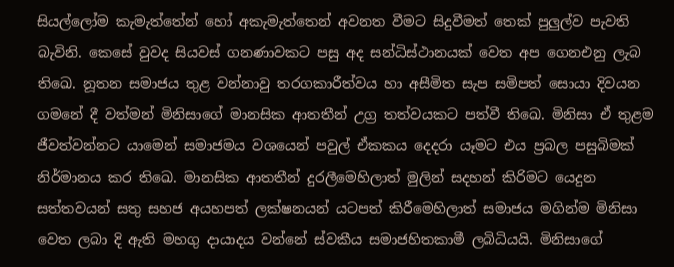සියල්ලෝම කැමැත්තේන් හෝ අකැමැත්තෙන් අවනත වීමට සිදුවීමත් තෙක් පුලුල්ව පැවති බැවිනි. කෙසේ වුවද සියවස් ගනණාවකට පසු අද සන්ධිස්ථානයක් වෙත අප ගෙනඑනු ලැබ තිඛෙ. නූතන සමාජය තුළ වන්නාවු තරගකාරීත්වය හා අසීමිත සැප සමිපත් සොයා දිවයන ගමනේ දී වත්මන් මිනිසාගේ මානසික ආතතීන් උග්‍ර තත්වයකට පත්වී තිඛෙ. මිනිසා ඒ තුළම ජීවත්වන්නට යාමෙන් සමාජමය වශයෙන් පවුල් ඒකකය දෙදරා යෑමට එය ප්‍රබල පසුබිමක් නිර්මානය කර තිඛෙ. මානසික ආතතීන් දුරලීමෙහිලාත් මුලින් සදහන් කිරිමට යෙදුන සත්තවයන් සතු සහජ අයහපත් ලක්ෂනයන් යටපත් කිරීමෙහිලාත් සමාජය මගින්ම මිනිසා වෙත ලබා දි ඇති මහගු දායාදය වන්නේ ස්වකීය සමාජහිතකාමී ලබිධියයි. මිනිසාගේ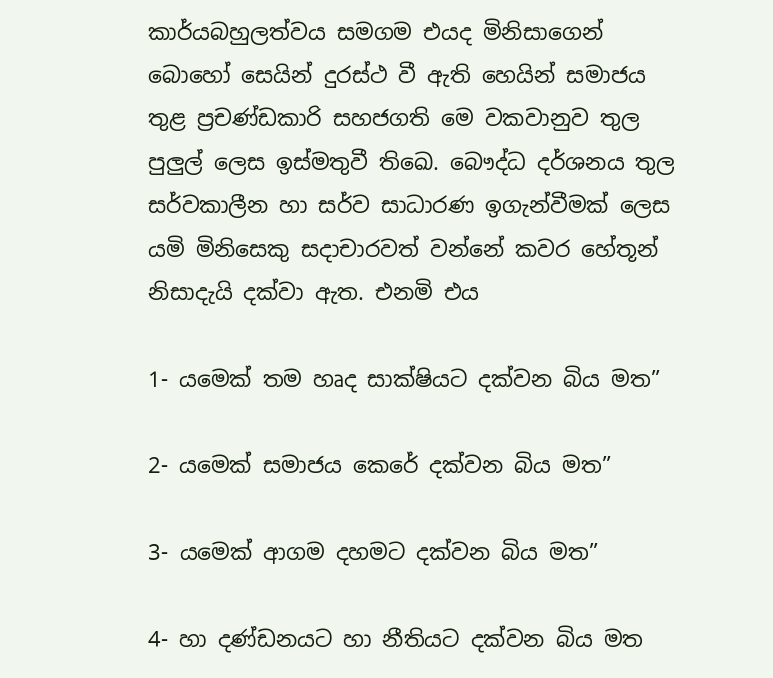කාර්යබහුලත්වය සමගම එයද මිනිසාගෙන් බොහෝ සෙයින් දුරස්ථ වී ඇති හෙයින් සමාජය තුළ ප්‍රචණ්ඩකාරි සහජගති මෙ වකවානුව තුල පුලුල් ලෙස ඉස්මතුවී තිඛෙ. බෞද්ධ දර්ශනය තුල සර්වකාලීන හා සර්ව සාධාරණ ඉගැන්වීමක් ලෙස යමි මිනිසෙකු සදාචාරවත් වන්නේ කවර හේතූන් නිසාදැයි දක්වා ඇත. එනමි එය

1- යමෙක් තම හෘද සාක්ෂියට දක්වන බිය මත”

2- යමෙක් සමාජය කෙරේ දක්වන බිය මත”

3- යමෙක් ආගම දහමට දක්වන බිය මත”

4- හා දණ්ඩනයට හා නීතියට දක්වන බිය මත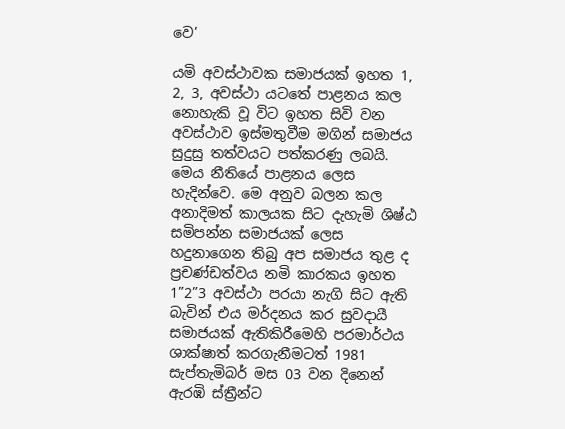වෙ’

යමි අවස්ථාවක සමාජයක් ඉහත 1, 2, 3, අවස්ථා යටතේ පාළනය කල නොහැකි වූ විට ඉහත සිවි වන අවස්ථාව ඉස්මතුවීම මගින් සමාජය සුදුසු තත්වයට පත්කරණු ලබයි. මෙය නීතියේ පාළනය ලෙස හැදින්වෙ. මෙ අනුව බලන කල අනාදිමත් කාලයක සිට දැහැමි ශිෂ්ඨ සමිපන්න සමාජයක් ලෙස හදුනාගෙන තිබු අප සමාජය තුළ ද ප්‍රචණ්ඩත්වය නමි කාරකය ඉහත 1”2”3 අවස්ථා පරයා නැගි සිට ඇති බැවින් එය මර්දනය කර සුවදායී සමාජයක් ඇතිකිරීමෙහි පරමාර්ථය ශාක්ෂාත් කරගැනීමටත් 1981 සැප්තැමිබර් මස 03 වන දිනෙන් ඇරඹි ස්ත්‍රීන්ට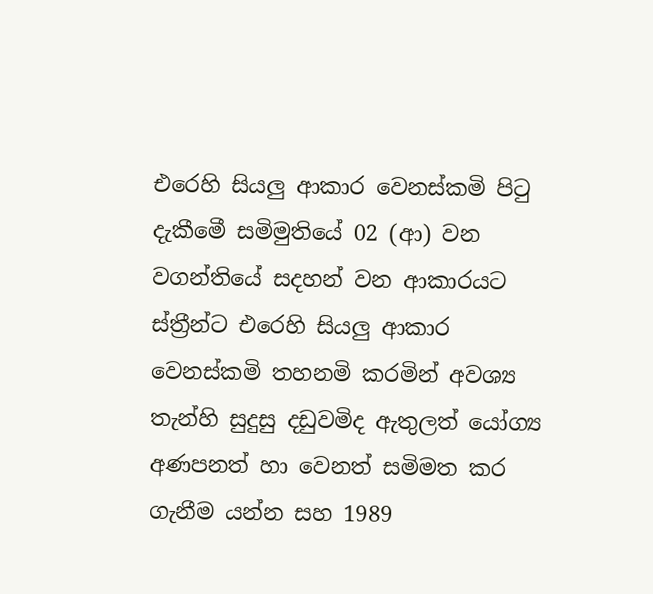එරෙහි සියලු ආකාර වෙනස්කමි පිටු දැකීමෙී සමිමුතියේ 02 (ආ) වන වගන්තියේ සදහන් වන ආකාරයට ස්ත්‍රීන්ට එරෙහි සියලු ආකාර වෙනස්කමි තහනමි කරමින් අවශ්‍ය තැන්හි සුදුසු දඩුවමිද ඇතුලත් යෝග්‍ය අණපනත් හා වෙනත් සමිමත කර ගැනීම යන්න සහ 1989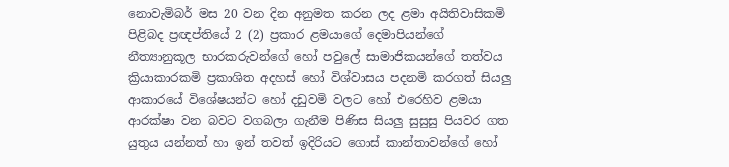නොවැමිබර් මස 20 වන දින අනුමත කරන ලද ළමා අයිතිවාසිකමි පිළිබද ප්‍රඥප්තියේ 2 (2) ප්‍රකාර ළමයාගේ දෙමාපියන්ගේ නීත්‍යානුකූල භාරකරුවන්ගේ හෝ පවුලේ සාමාජිකයන්ගේ තත්වය ක්‍රියාකාරකමි ප්‍රකාශිත අදහස් හෝ විශ්වාසය පදනමි කරගත් සියලු ආකාරයේ විශේෂයන්ට හෝ දඩුවමි වලට හෝ එරෙහිව ළමයා ආරක්ෂා වන බවට වගබලා ගැනීම පිණිස සියලු සුසුසු පියවර ගත යුතුය යන්නත් හා ඉන් තවත් ඉදිරියට ගොස් කාන්තාවන්ගේ හෝ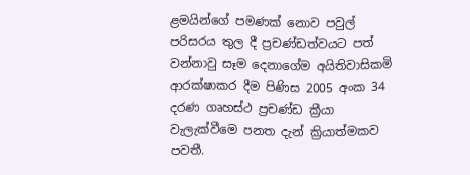ළමයින්ගේ පමණක් නොව පවුල් පරිසරය තුල දී ප්‍රචණ්ඩත්වයට පත් වන්නාවු සෑම දෙනාගේම අයිතිවාසිකමි ආරක්ෂාකර දීම පිණිස 2005 අංක 34 දරණ ගෘහස්ථ ප්‍රචණ්ඩ ක්‍රීයා වැලැක්වීමෙ පනත දැන් ක්‍රියාත්මකව පවතී.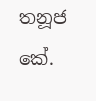තනූජ කේ.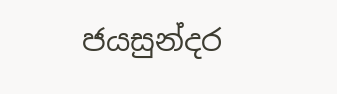ජයසුන්දර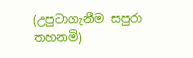(උපුටාගැනීම සපුරා තහනමි)